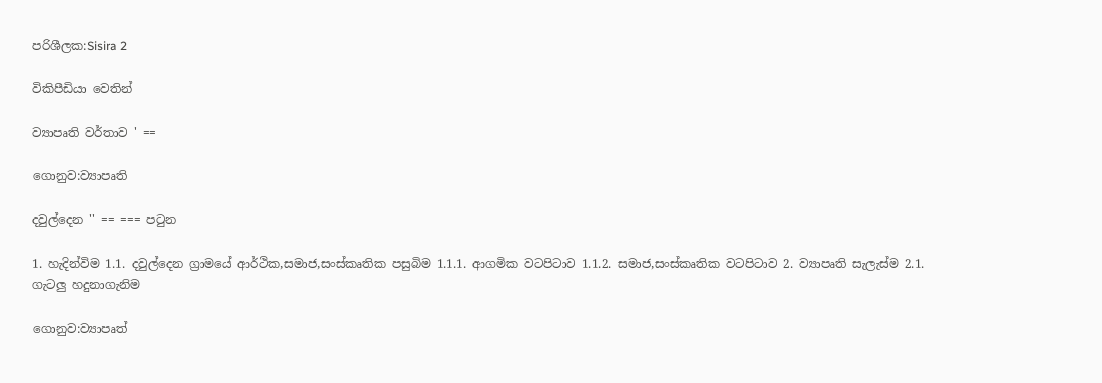පරිශීලක:Sisira 2

විකිපීඩියා වෙතින්

ව්‍යාපෘති වර්තාව ' ==

ගොනුව:ව්‍යාපෘති

දවුල්දෙන '' == === පටුන

1. හැදින්විම 1.1. දවුල්දෙන ග්‍රාමයේ ආර්ථික,සමාජ,සංස්කෘතික පසුබිම 1.1.1. ආගමික වටපිටාව 1.1.2. සමාජ,සංස්කෘතික වටපිටාව 2. ව්‍යාපෘති සැලැස්ම 2.1. ගැටලු හදුනාගැනිම

ගොනුව:ව්‍යාපෘත්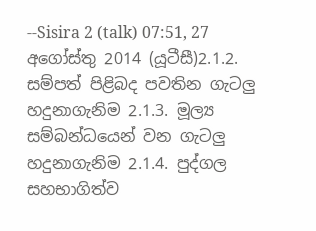--Sisira 2 (talk) 07:51, 27 අගෝස්තු 2014 (යූටීසී)2.1.2. සම්පත් පිළිබද පවතින ගැටලු හදුනාගැනිම 2.1.3. මූල්‍ය සම්බන්ධයෙන් වන ගැටලු හදුනාගැනිම 2.1.4. පුද්ගල සහභාගිත්ව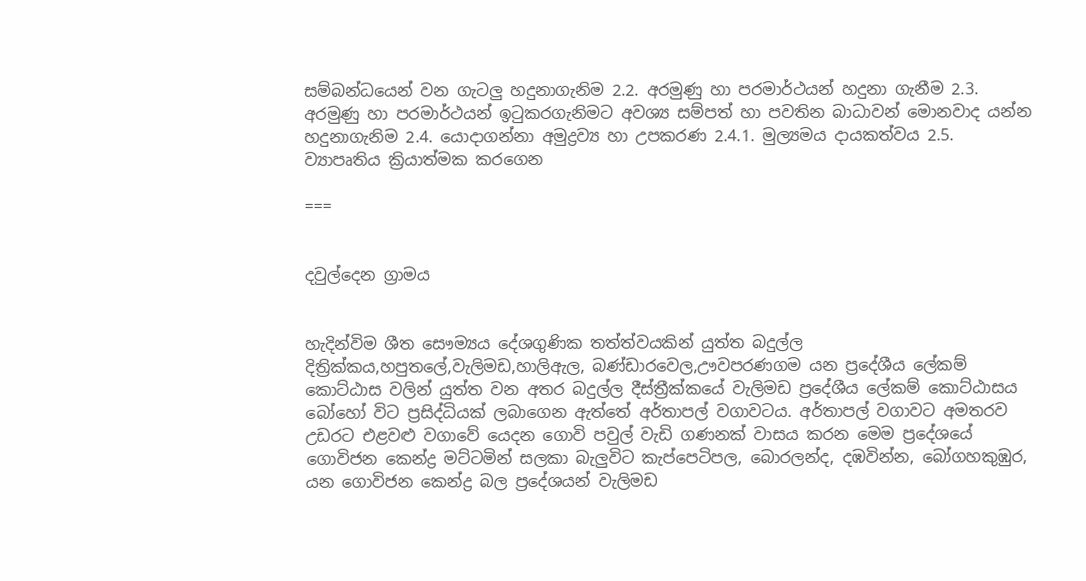සම්බන්ධයෙන් වන ගැටලු හදුනාගැනිම 2.2. අරමුණු හා පරමාර්ථයන් හදුනා ගැනීම 2.3. අරමුණු හා පරමාර්ථයන් ඉටුකරගැනිමට අවශ්‍ය සම්පත් හා පවතින බාධාවන් මොනවාද යන්න හදුනාගැනිම 2.4. යොදාගන්නා අමුද්‍රව්‍ය හා උපකරණ 2.4.1. මුල්‍යමය දායකත්වය 2.5. ව්‍යාපෘතිය ක්‍රියාත්මක කරගෙන

===


දවුල්දෙන ග්‍රාමය


හැදින්විම ශීත සෞම්‍යය දේශගුණික තත්ත්වයකින් යුත්ත බදුල්ල දිත්‍රික්කය,හපුතලේ,වැලිමඩ,හාලිඇල, බණ්ඩාරවෙල,ඌවපරණගම යන ප්‍රදේශීය ලේකම් කොට්ඨාස වලින් යුත්ත වන අතර බදුල්ල දීස්ත්‍රීක්කයේ වැලිමඩ ප්‍රදේශීය ලේකම් කොට්ඨාසය බෝහෝ විට ප්‍රසිද්ධියක් ලබාගෙන ඇත්තේ අර්තාපල් වගාවටය. අර්තාපල් වගාවට අමතරව උඩරට එළවළු වගාවේ යෙදන ගොවි පවුල් වැඩි ගණනක් වාසය කරන මෙම ප්‍රදේශයේ ගොවිජන කෙන්ද්‍ර මට්ටමින් සලකා බැලුවිට කැප්පෙටිපල, බොරලන්ද, දඹවින්න, බෝගහකුඹුර, යන ගොවිජන කෙන්ද්‍ර බල ප්‍රදේශයන් වැලිමඩ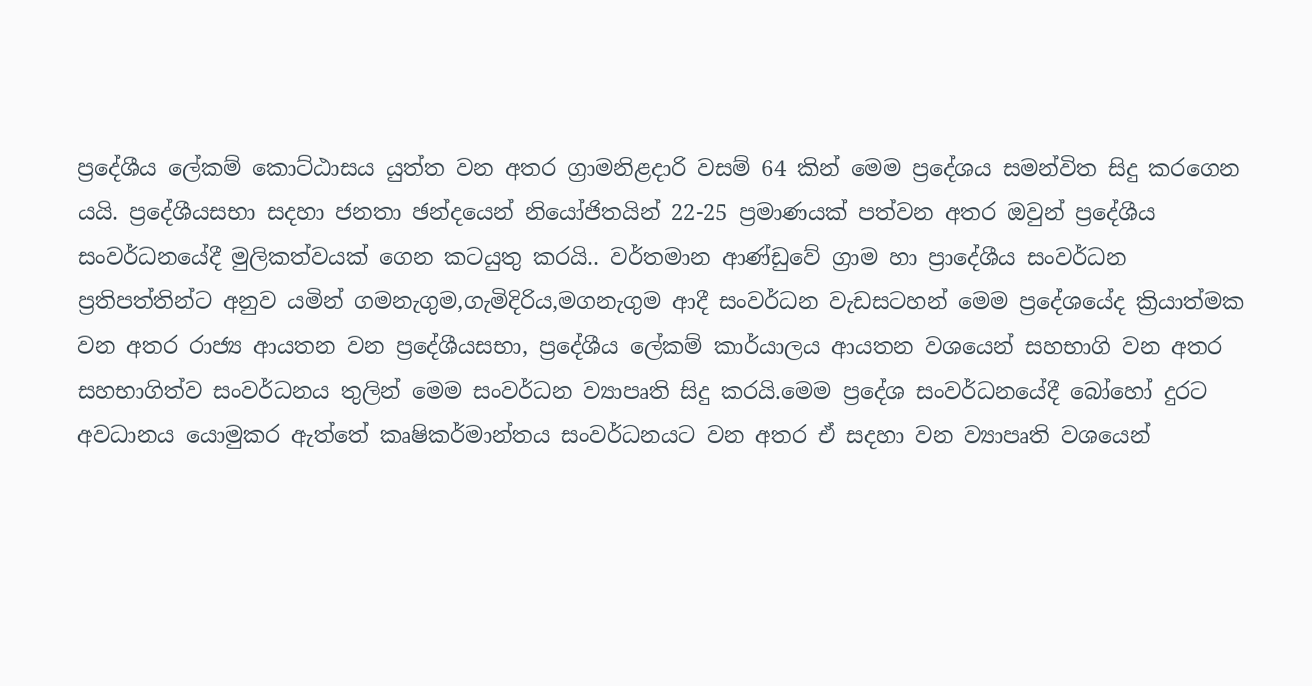ප්‍රදේශීය ලේකම් කොට්ඨාසය යුත්ත වන අතර ග්‍රාමනිළදාරි වසම් 64 කින් මෙම ප්‍රදේශය සමන්විත සිදු කරගෙන යයි. ප්‍රදේශීයසභා සදහා ජනතා ඡන්දයෙන් නියෝජිතයින් 22-25 ප්‍රමාණයක් පත්වන අතර ඔවුන් ප්‍රදේශීය සංවර්ධනයේදී මුලිකත්වයක් ගෙන කටයුතු කරයි.. වර්තමාන ආණ්ඩුවේ ග්‍රාම හා ප්‍රාදේශීය සංවර්ධන ප්‍රතිපත්තින්ට අනුව යමින් ගමනැගුම,ගැමිදිරිය,මගනැගුම ආදී සංවර්ධන වැඩසටහන් මෙම ප්‍රදේශයේද ක්‍රියාත්මක වන අතර රාජ්‍ය ආයතන වන ප්‍රදේශීයසභා, ප්‍රදේශීය ලේකම් කාර්යාලය ආයතන වශයෙන් සහභාගි වන අතර සහභාගිත්ව සංවර්ධනය තුලින් මෙම සංවර්ධන ව්‍යාපෘති සිදු කරයි.මෙම ප්‍රදේශ සංවර්ධනයේදී බෝහෝ දුරට අවධානය යොමුකර ඇත්තේ කෘෂිකර්මාන්තය සංවර්ධනයට වන අතර ඒ සදහා වන ව්‍යාපෘති වශයෙන්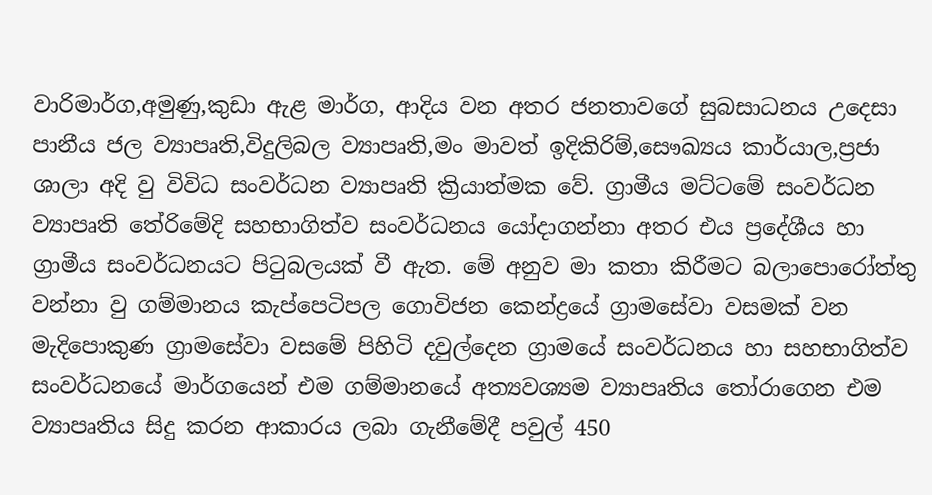වාරිමාර්ග,අමුණු,කුඩා ඇළ මාර්ග, ආදිය වන අතර ජනතාවගේ සුබසාධනය උදෙසා පානීය ජල ව්‍යාපෘති,විදුලිබල ව්‍යාපෘති,මං මාවත් ඉදිකිරිම්,සෞඛ්‍යය කාර්යාල,ප්‍රජා ශාලා අදි වු විවිධ සංවර්ධන ව්‍යාපෘති ක්‍රියාත්මක වේ. ග්‍රාමීය මට්ටමේ සංවර්ධන ව්‍යාපෘති තේරිමේදි සහභාගිත්ව සංවර්ධනය යෝදාගන්නා අතර එය ප්‍රදේශීය හා ග්‍රාමීය සංවර්ධනයට පිටුබලයක් වී ඇත. මේ අනුව මා කතා කිරීමට බලාපොරෝත්තු වන්නා වු ගම්මානය කැප්පෙටිපල ගොවිජන කෙන්ද්‍රයේ ග්‍රාමසේවා වසමක් වන මැදිපොකුණ ග්‍රාමසේවා වසමේ පිහිටි දවුල්දෙන ග්‍රාමයේ සංවර්ධනය හා සහභාගිත්ව සංවර්ධනයේ මාර්ගයෙන් එම ගම්මානයේ අත්‍යවශ්‍යම ව්‍යාපෘතිය තෝරාගෙන එම ව්‍යාපෘතිය සිදු කරන ආකාරය ලබා ගැනීමේදී පවුල් 450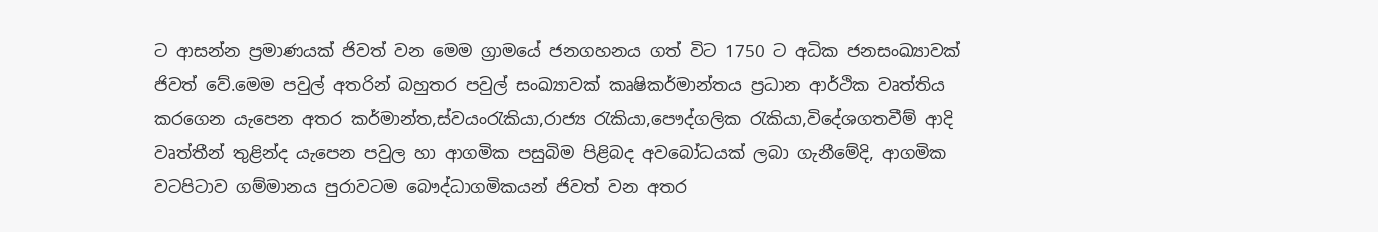ට ආසන්න ප්‍රමාණයක් ජිවත් වන මෙම ග්‍රාමයේ ජනගහනය ගත් විට 1750 ට අධික ජනසංඛ්‍යාවක් ජිවත් වේ.මෙම පවුල් අතරින් බහුතර පවුල් සංඛ්‍යාවක් කෘෂිකර්මාන්තය ප්‍රධාන ආර්ථික වෘත්තිය කරගෙන යැපෙන අතර කර්මාන්ත,ස්වයංරැකියා,රාජ්‍ය රැකියා,පෞද්ගලික රැකියා,විදේශගතවීම් ආදි වෘත්තීන් තුළින්ද යැපෙන පවුල හා ආගමික පසුබිම පිළිබද අවබෝධයක් ලබා ගැනීමේදි, ආගමික වටපිටාව ගම්මානය පුරාවටම බෞද්ධාගමිකයන් ජිවත් වන අතර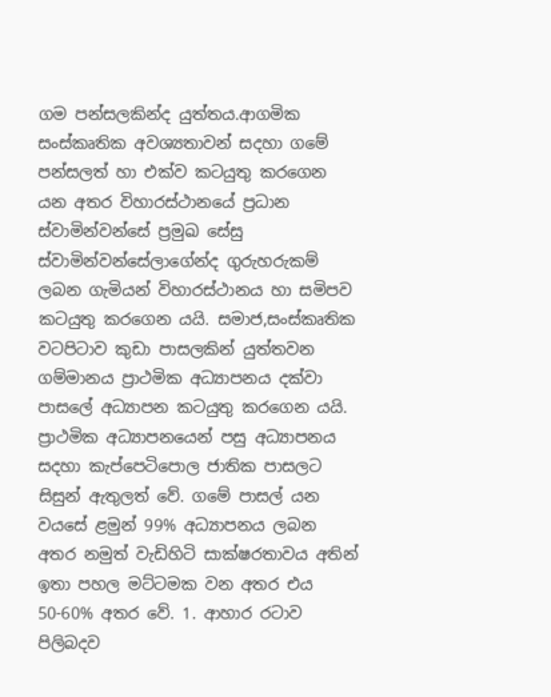ගම පන්සලකින්ද යුත්තය.ආගමික සංස්කෘතික අවශ්‍යතාවන් සදහා ගමේ පන්සලත් හා එක්ව කටයුතු කරගෙන යන අතර විහාරස්ථානයේ ප්‍රධාන ස්වාමින්වන්සේ ප්‍රමුඛ සේසු ස්වාමින්වන්සේලාගේන්ද ගුරුහරුකම් ලබන ගැමියන් විහාරස්ථානය හා සමිපව කටයුතු කරගෙන යයි. සමාජ,සංස්කෘතික වටපිටාව කුඩා පාසලකින් යුත්තවන ගම්මානය ප්‍රාථමික අධ්‍යාපනය දක්වා පාසලේ අධ්‍යාපන කටයුතු කරගෙන යයි. ප්‍රාථමික අධ්‍යාපනයෙන් පසු අධ්‍යාපනය සදහා කැප්‍පෙටිපොල ජාතික පාසලට සිසුන් ඇතුලත් වේ. ගමේ පාසල් යන වයසේ ළමුන් 99% අධ්‍යාපනය ලබන අතර නමුත් වැඩිහිටි සාක්ෂරතාවය අතින් ඉතා පහල මට්ටමක වන අතර එය 50-60% අතර වේ. 1. ආහාර රටාව පිලිබදව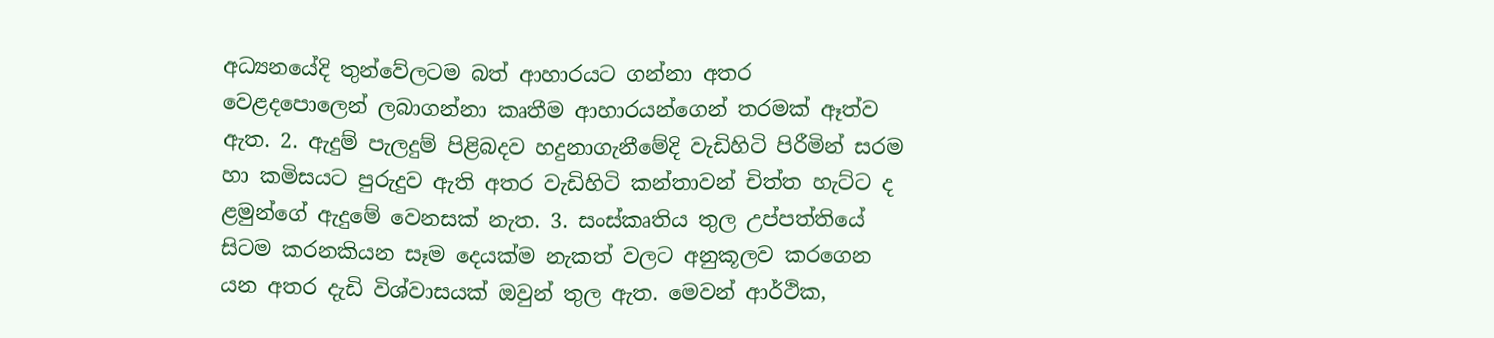අධ්‍යනයේදි තුන්වේලටම බත් ආහාරයට ගන්නා අතර වෙළදපොලෙන් ලබාගන්නා කෘතීම ආහාරයන්ගෙන් තරමක් ඈත්ව ඇත. 2. ඇදුම් පැලදුම් පිළිබදව හදුනාගැනීමේදි වැඩිහිටි පිරීමින් සරම හා කමිසයට පුරුදුව ඇති අතර වැඩිහිටි කන්තාවන් චිත්ත හැට්ට ද ළමුන්ගේ ඇදුමේ වෙනසක් නැත. 3. සංස්කෘතිය තුල උප්පත්තියේ සිටම කරනකියන සෑම දෙයක්ම නැකත් වලට අනුකූලව කරගෙන යන අතර දැඩි විශ්වාසයක් ඔවුන් තුල ඇත. මෙවන් ආර්ථික,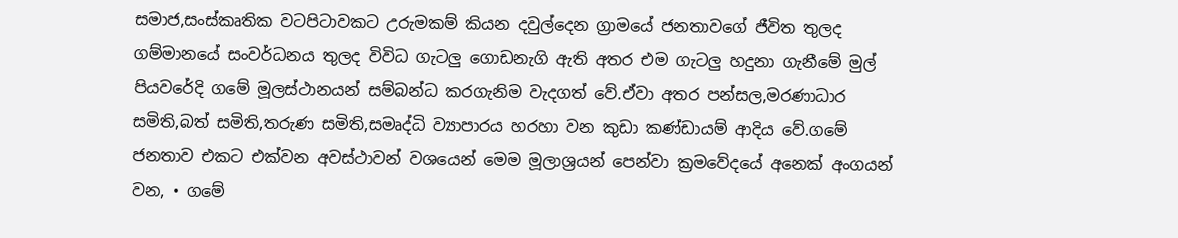සමාජ,සංස්කෘතික වටපිටාවකට උරුමකම් කියන දවුල්දෙන ග්‍රාමයේ ජනතාවගේ ජීවිත තුලද ගම්මානයේ සංවර්ධනය තුලද විවිධ ගැටලු ගොඩනැගි ඇති අතර එම ගැටලු හදුනා ගැනීමේ මුල් පියවරේදි ගමේ මූලස්ථානයන් සම්බන්ධ කරගැනිම වැදගත් වේ.ඒවා අතර පන්සල,මරණාධාර සමිති,බත් සමිති,තරුණ සමිති,සමෘද්ධි ව්‍යාපාරය හරහා වන කුඩා කණ්ඩායම් ආදිය වේ.ගමේ ජනතාව එකට එක්වන අවස්ථාවන් වශයෙන් මෙම මූලාශ්‍රයන් පෙන්වා ක්‍රමවේදයේ අනෙක් අංගයන් වන, • ගමේ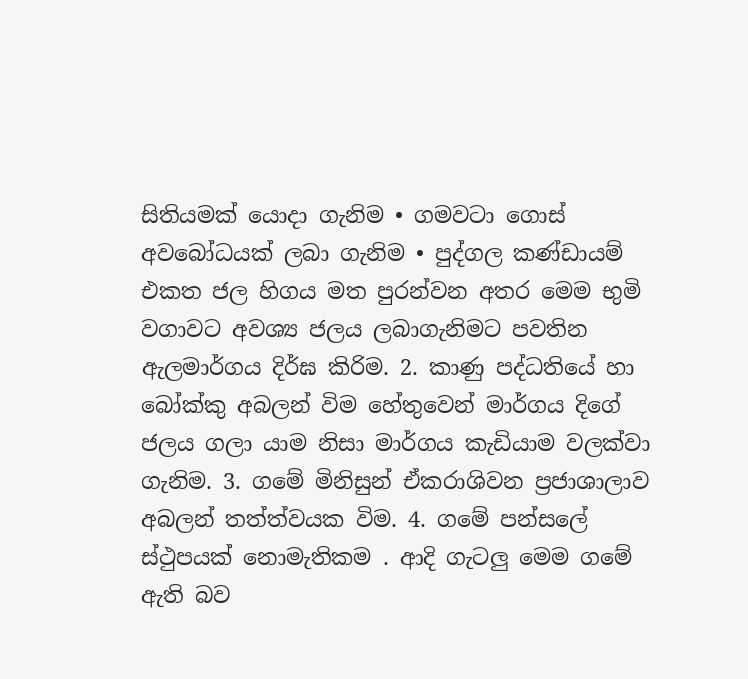සිතියමක් යොදා ගැනිම • ගමවටා ගොස් අවබෝධයක් ලබා ගැනිම • පුද්ගල කණ්ඩායම් එකත ජල හිගය මත පුරන්වන අතර මෙම භුමි වගාවට අවශ්‍ය ජලය ලබාගැනිමට පවතින ඇලමාර්ගය දිර්ඝ කිරිම. 2. කාණු පද්ධතියේ හා බෝක්කු අබලන් විම හේතුවෙන් මාර්ගය දිගේ ජලය ගලා යාම නිසා මාර්ගය කැඩියාම වලක්වා ගැනිම. 3. ගමේ මිනිසුන් ඒකරාශිවන ප්‍රජාශාලාව අබලන් තත්ත්වයක විම. 4. ගමේ පන්සලේ ස්ථුපයක් නොමැතිකම . ආදි ගැටලු මෙම ගමේ ඇති බව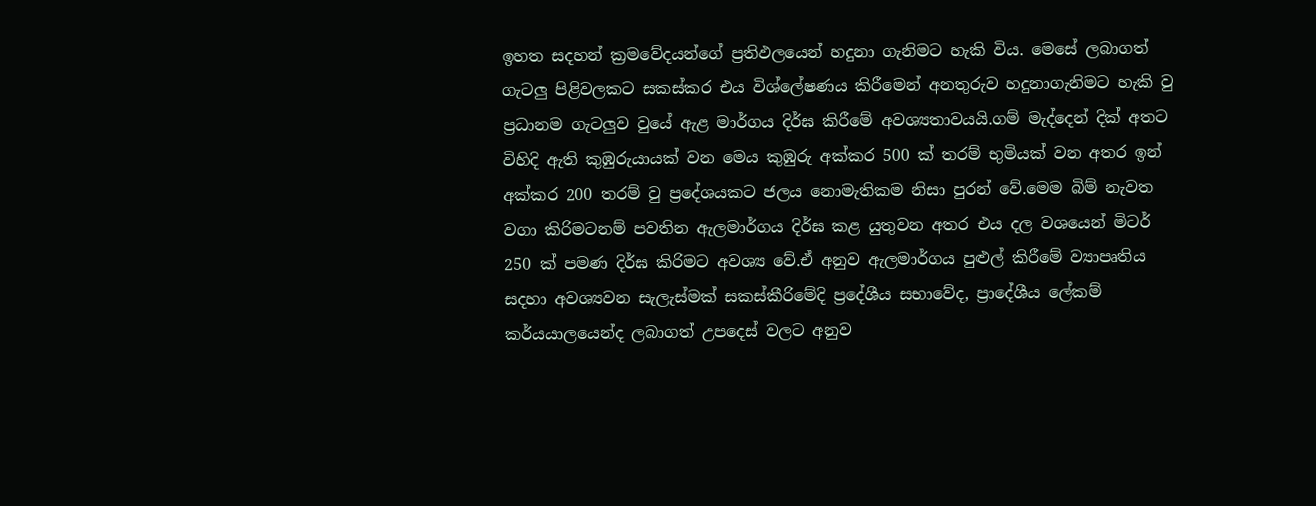ඉහත සදහන් ක්‍රමවේදයන්ගේ ප්‍රතිඵලයෙන් හදුනා ගැනිමට හැකි විය. මෙසේ ලබාගත් ගැටලු පිළිවලකට සකස්කර එය විශ්ලේෂණය කිරීමෙන් අනතුරුව හදුනාගැනිමට හැකි වු ප්‍රධානම ගැටලුව වුයේ ඇළ මාර්ගය දිර්ඝ කිරීමේ අවශ්‍යතාවයයි.ගම් මැද්දෙන් දික් අතට විහිදි ඇති කුඹුරුයායක් වන මෙය කුඹුරු අක්කර 500 ක් තරම් භුමියක් වන අතර ඉන් අක්කර 200 තරම් වු ප්‍රදේශයකට ජලය නොමැතිකම නිසා පුරන් වේ.මෙම බිම් නැවත වගා කිරිමටනම් පවතින ඇලමාර්ගය දිර්ඝ කළ යුතුවන අතර එය දල වශයෙන් මිටර් 250 ක් පමණ දිර්ඝ කිරිමට අවශ්‍ය වේ.ඒ අනුව ඇලමාර්ගය පුළුල් කිරීමේ ව්‍යාපෘතිය සදහා අවශ්‍යවන සැලැස්මක් සකස්කීරිමේදි ප්‍රදේශීය සභාවේද, ප්‍රාදේශීය ලේකම් කර්යයාලයෙන්ද ලබාගත් උපදෙස් වලට අනුව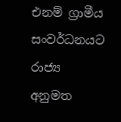එනම් ග්‍රාමීය සංවර්ධනයට රාජ්‍ය අනුමත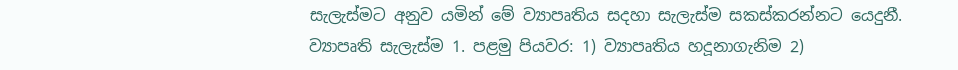සැලැස්මට අනුව යමින් මේ ව්‍යාපෘතිය සදහා සැලැස්ම සකස්කරන්නට යෙදුනී. ව්‍යාපෘති සැලැස්ම 1. පළමු පියවර: 1) ව්‍යාපෘතිය හදූනාගැනිම 2)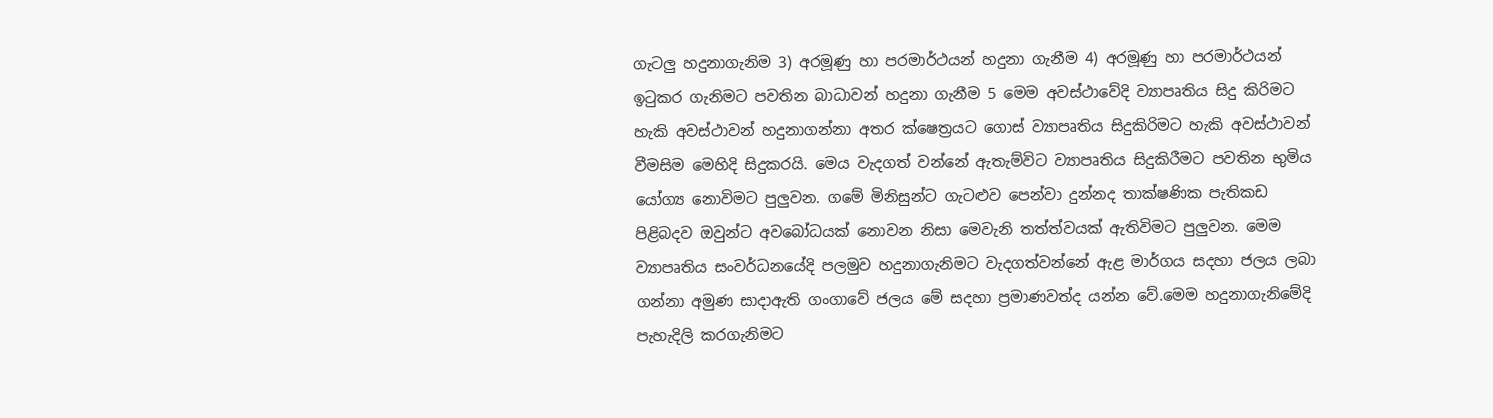ගැටලු හදුනාගැනිම 3) අරමූණු හා පරමාර්ථයන් හදුනා ගැනීම 4) අරමූණු හා පරමාර්ථයන් ඉටුකර ගැනිමට පවතින බාධාවන් හදුනා ගැනීම 5 මෙම අවස්ථාවේදි ව්‍යාපෘතිය සිදු කිරිමට හැකි අවස්ථාවන් හදුනාගන්නා අතර ක්ෂෙත්‍රයට ගොස් ව්‍යාපෘතිය සිදුකිරිමට හැකි අවස්ථාවන් වීමසිම මෙහිදි සිදුකරයි. මෙය වැදගත් වන්නේ ඇතැම්විට ව්‍යාපෘතිය සිදුකිරීමට පවතින භුමිය යෝග්‍ය නොවිමට පුලුවන. ගමේ මිනිසුන්ට ගැටළුව පෙන්වා දුන්නද තාක්ෂණික පැතිකඩ පිළිබදව ඔවුන්ට අවබෝධයක් නොවන නිසා මෙවැනි තත්ත්වයක් ඇතිවිමට පුලුවන. මෙම ව්‍යාපෘතිය සංවර්ධනයේදි පලමුව හදුනාගැනිමට වැදගත්වන්නේ ඇළ මාර්ගය සදහා ජලය ලබා ගන්නා අමුණ සාදාඇති ගංගාවේ ජලය මේ සදහා ප්‍රමාණවත්ද යන්න වේ.මෙම හදුනාගැනිමේදි පැහැදිලි කරගැනිමට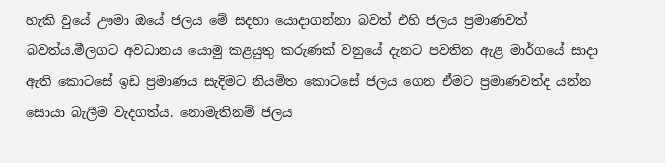හැකි වුයේ ඌමා ඔයේ ජලය මේ සදහා යොදාගන්නා බවත් එහි ජලය ප්‍රමාණවත් බවත්ය.මීලගට අවධානය යොමු කළයුතු කරුණක් වනුයේ දැනට පවතින ඇළ මාර්ගයේ සාදා ඇති කොටසේ ඉඩ ප්‍රමාණය සැදිමට නියමිත කොටසේ ජලය ගෙන ඒමට ප්‍රමාණවත්ද යන්න සොයා බැලීම වැදගත්ය. නොමැතිනම් ජලය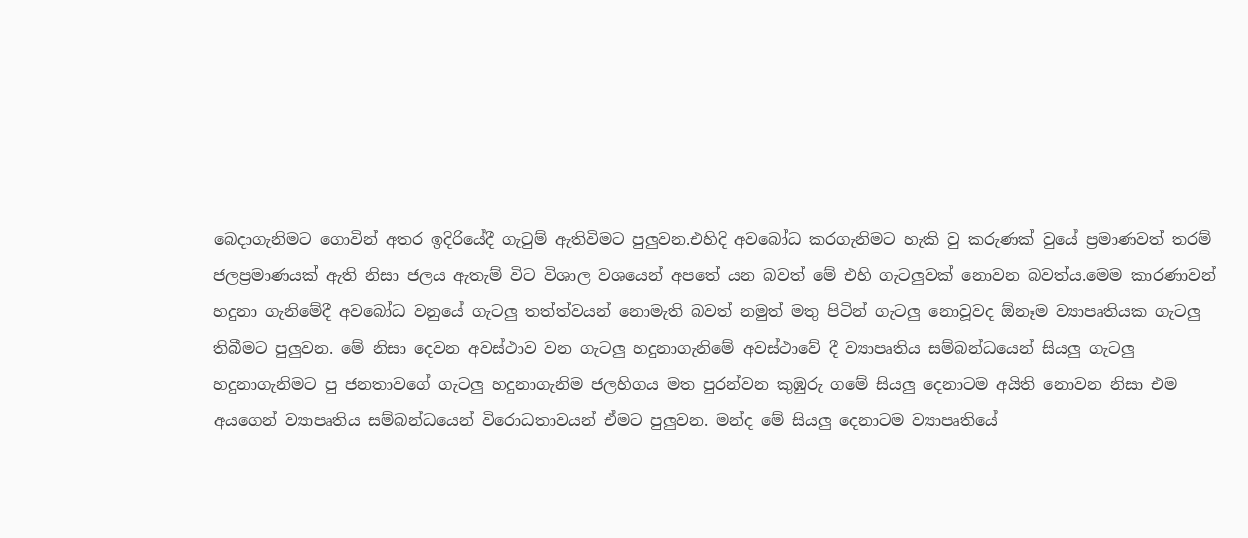බෙදාගැනිමට ගොවින් අතර ඉදිරියේදී ගැටුම් ඇතිවිමට පුලුවන.එහිදි අවබෝධ කරගැනිමට හැකි වු කරුණක් වුයේ ප්‍රමාණවත් තරම් ජලප්‍රමාණයක් ඇති නිසා ජලය ඇතැම් විට විශාල වශයෙන් අපතේ යන බවත් මේ එහි ගැටලුවක් නොවන බවත්ය.මෙම කාරණාවන් හදුනා ගැනිමේදී අවබෝධ වනුයේ ගැටලු තත්ත්වයන් නොමැති බවත් නමුත් මතු පිටින් ගැටලු නොවූවද ඕනෑම ව්‍යාපෘතියක ගැටලු තිබීමට පුලුවන. මේ නිසා දෙවන අවස්ථාව වන ගැටලු හදුනාගැනිමේ අවස්ථාවේ දී ව්‍යාපෘතිය සම්බන්ධයෙන් සියලු ගැටලු හදුනාගැනිමට පු ජනතාවගේ ගැටලු හදුනාගැනිම ජලහිගය මත පුරන්වන කුඹුරු ගමේ සියලු දෙනාටම අයිති නොවන නිසා එම අයගෙන් ව්‍යාපෘතිය සම්බන්ධයෙන් විරොධතාවයන් ඒමට පුලුවන. මන්ද මේ සියලු දෙනාටම ව්‍යාපෘතියේ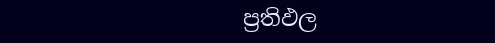ප්‍රතිඵල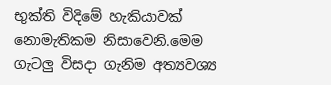භුක්ති විදිමේ හැකියාවක් නොමැතිකම නිසාවෙනි.මෙම ගැටලු විසදා ගැනිම අත්‍යවශ්‍ය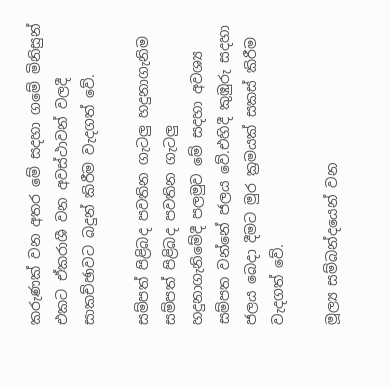කරුණක් වන අතර මේ සදහා ගමේ මිනිසුන් එකට ඒකරාශී වන අවස්ථාවන් වලදී සාකච්ඡාවට බදුන් කිරීම වැදගත් වේ.

සම්පත් පිළිබද පවතින ගැටලු හදුනාගැනිම
සම්පත් පිළිබද පවතින ගැටලු හදුනාගැනිමේදී පලමුව මේ සදහා අවශ්‍ය සම්පත වන්නේ ජලය වේ.එහිදී කුඹුරු සදහා ජලය බෙදා දීමට මුර ක්‍රමයක් සකස් කිරීම වැදගත් වේ.

මූල්‍ය සම්බන්දයෙන් වන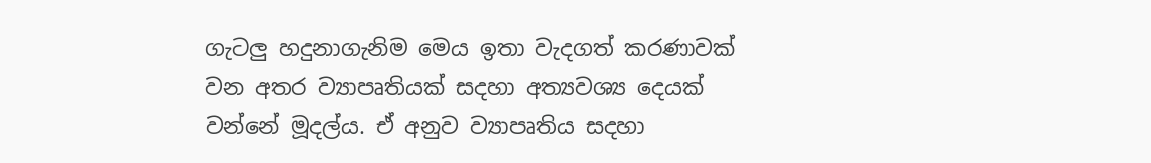ගැටලු හදුනාගැනිම මෙය ඉතා වැදගත් කරණාවක් වන අතර ව්‍යාපෘතියක් සදහා අත්‍යවශ්‍ය දෙයක් වන්නේ මූදල්ය. ඒ අනුව ව්‍යාපෘතිය සදහා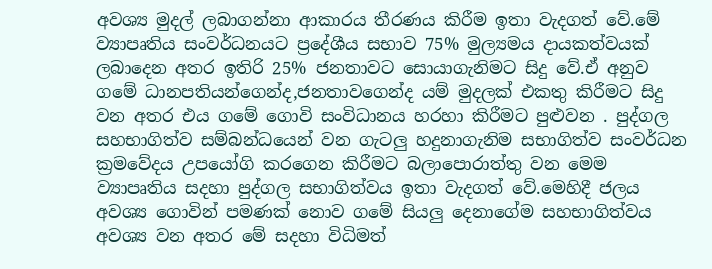අවශ්‍ය මුදල් ලබාගන්නා ආකාරය තීරණය කිරීම ඉතා වැදගත් වේ.මේ ව්‍යාපෘතිය සංවර්ධනයට ප්‍රදේශීය සභාව 75% මුල්‍යමය දායකත්වයක් ලබාදෙන අතර ඉතිරි 25% ජනතාවට සොයාගැනිමට සිදු වේ.ඒ අනුව ගමේ ධානපතියන්ගෙන්ද,ජනතාවගෙන්ද යම් මුදලක් එකතු කිරීමට සිදු වන අතර එය ගමේ ගොවි සංවිධානය හරහා කිරීමට පුළුවන . පුද්ගල සහභාගිත්ව සම්බන්ධයෙන් වන ගැටලු හදුනාගැනිම සභාගිත්ව සංවර්ධන ක්‍රමවේදය උපයෝගි කරගෙන කිරීමට බලාපො‍රාත්තු වන මෙම ව්‍යාපෘතිය සදහා පුද්ගල සභාගිත්වය ඉතා වැදගත් වේ.මෙහිදී ජලය අවශ්‍ය ගොවින් පමණක් නොව ගමේ සියලු දෙනාගේම සහභාගිත්වය අවශ්‍ය වන අතර මේ සදහා විධිමත්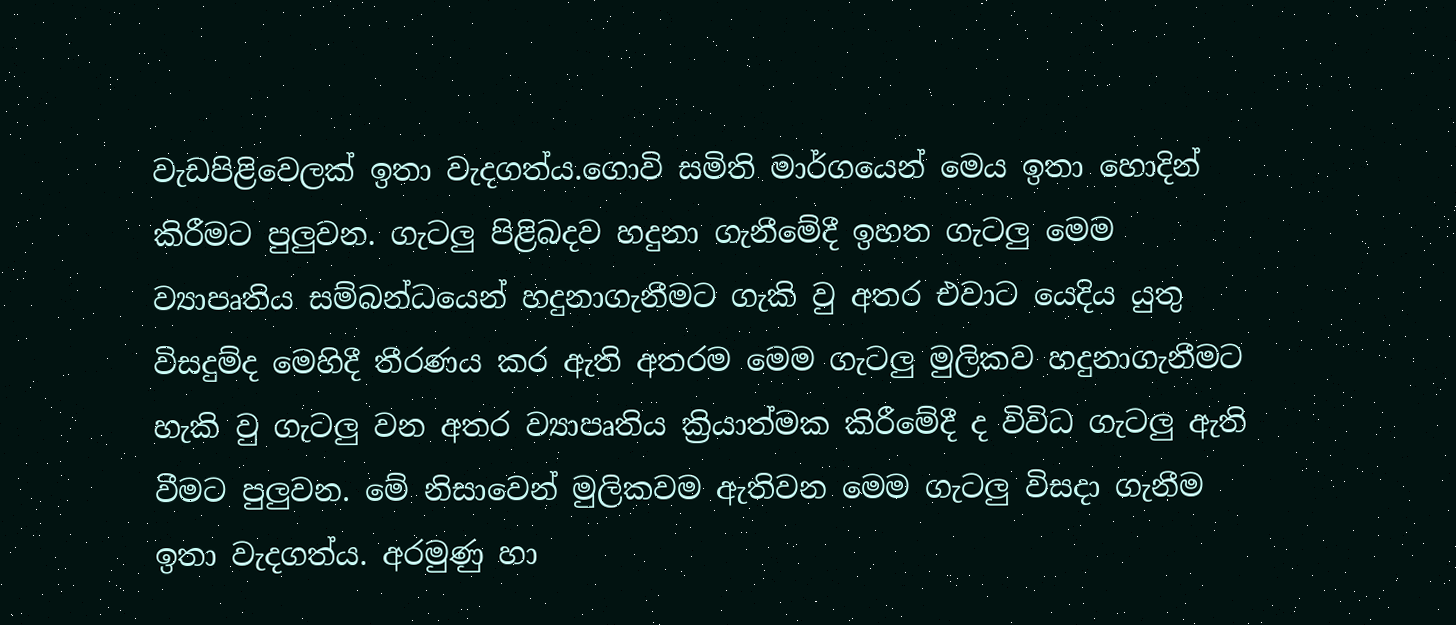වැඩපිළිවෙලක් ඉතා වැදගත්ය.ගොවි සමිති මාර්ගයෙන් මෙය ඉතා හොදින් කිරීමට පුලුවන. ගැටලු පිළිබදව හදුනා ගැනීමේදී ඉහත ගැටලු මෙම ව්‍යාපෘතිය සම්බන්ධයෙන් හදුනාගැනීමට ගැකි වු අතර එවාට යෙදිය යුතු විසදුම්ද මෙහිදී තීරණය කර ඇති අතරම මෙම ගැටලු මුලිකව හදුනාගැනීමට හැකි වු ගැටලු වන අතර ව්‍යාපෘතිය ක්‍රියාත්මක කිරීමේදී ද විවිධ ගැටලු ඇති වීමට පුලුවන. මේ නිසාවෙන් මුලිකවම ඇතිවන මෙම ගැටලු විසදා ගැනීම ඉතා වැදගත්ය. අරමුණු හා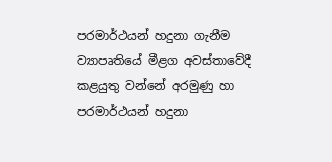පරමාර්ථයන් හදුනා ගැනීම ව්‍යාපෘතියේ මීළග අවස්තාවේදී කළයුතු වන්නේ අරමුණු හා පරමාර්ථයන් හදුනා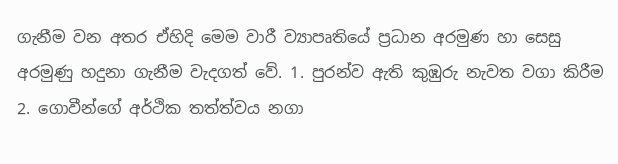ගැනීම වන අතර ඒහිදි මෙම වාරී ව්‍යාපෘතියේ ප්‍රධාන අරමුණ හා සෙසු අරමුණු හදුනා ගැනීම වැදගත් වේ. 1. පුරන්ව ඇති කුඹුරු නැවත වගා කිරීම 2. ගොවීන්ගේ අර්ථික තත්ත්වය නගා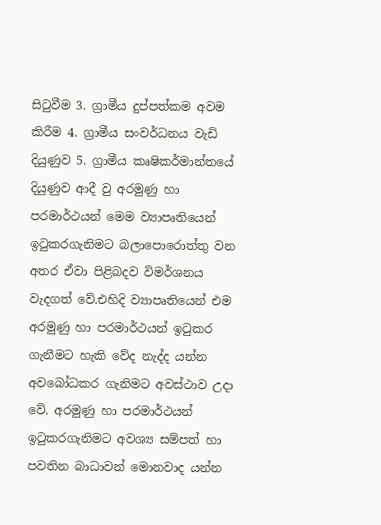සිටුවීම 3. ග්‍රාමීය දුප්පත්කම අවම කිරීම 4. ග්‍රාමීය සංවර්ධනය වැඩි දියුණුව 5. ග්‍රාමීය කෘෂිකර්මාන්තයේ දියුණුව ආදී වු අරමුණු හා පරමාර්ථයන් මෙම ව්‍යාපෘතියෙන් ඉටුකරගැනිමට බලාපොරොත්තු වන අතර ඒවා පිළිබදව විමර්ශනය වැදගත් වේ.එහිදි ව්‍යාපෘතියෙන් එම අරමුණු හා පරමාර්ථයන් ඉටුකර ගැනීමට හැකි වේද නැද්ද යන්න අවබෝධකර ගැනිමට අවස්ථාව උදා වේ. අරමුණු හා පරමාර්ථයන් ඉටුකරගැනිමට අවශ්‍ය සම්පත් හා පවතින බාධාවන් මොනවාද යන්න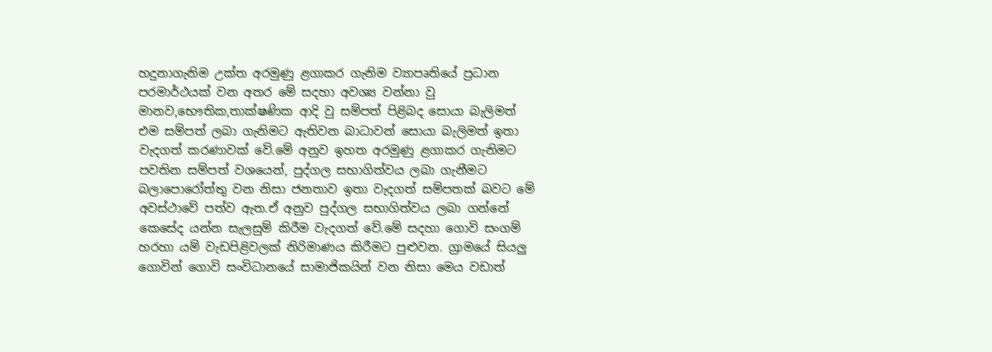හදුනාගැනිම උක්ත අරමුණු ළගාකර ගැනිම ව්‍යාපෘතියේ ප්‍රධාන පරමාර්ථයක් වන අතර මේ සදහා අවශ්‍ය වන්නා වු මානව,භෞතික,තාක්ෂණික ආදි වු සම්පත් පිළිබද සොයා බැලිමත් එම සම්පත් ලබා ගැනිමට ඇතිවන බාධාවන් සොයා බැලිමත් ඉතා වැදගත් කරණාවක් වේ.මේ අනුව ඉහත අරමුණු ළගාකර ගැනිමට පවතින සම්පත් වශයෙන්, පුද්ගල සභාගිත්වය ලබා ගැනීමට බලාපොරෝත්තු වන නිසා ජනතාව ඉතා වැදගත් සම්පතක් බවට මේ අවස්ථාවේ පත්ව ඇත.ඒ අනුව පුද්ගල සභාගිත්වය ලබා ගන්නේ කෙසේද යන්න සැලසුම් කිරීම වැදගත් වේ.මේ සදහා ගොවි සංගම් හරහා යම් වැඩපිළිවලක් නිරිමාණය කිරීමට පුළුවන. ග්‍රාමයේ සියලු ගොවින් ගොවි සංවිධානයේ සාමාජිකයින් වන නිසා මෙය වඩාත්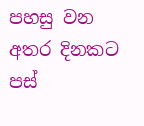පහසු වන අතර දිනකට පස්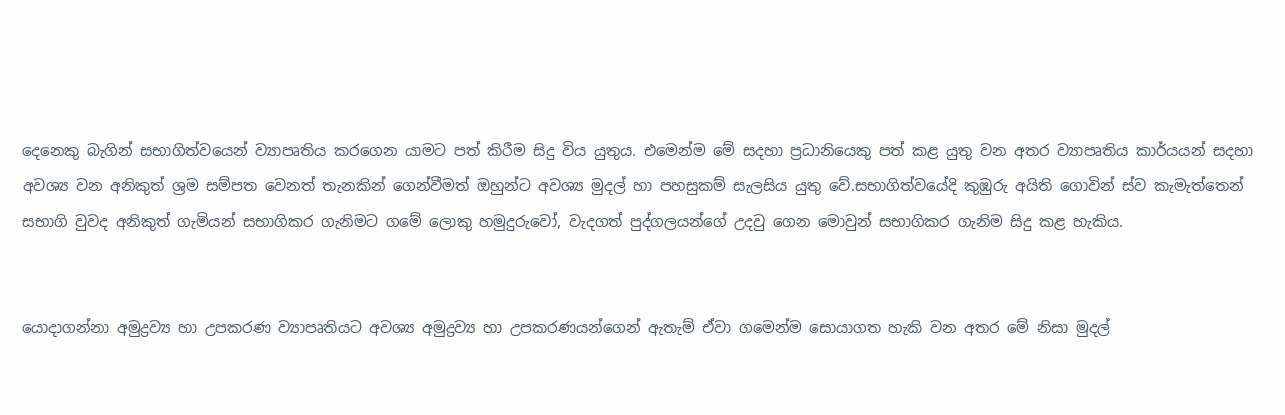දෙනෙකු බැගින් සභාගිත්වයෙන් ව්‍යාපෘතිය කරගෙන යාමට පත් කිරීම සිදු විය යුතුය. එමෙන්ම මේ සදහා ප්‍රධානියෙකු පත් කළ යුතු වන අතර ව්‍යාපෘතිය කාර්යයන් සදහා අවශ්‍ය වන අනිකුත් ශ්‍රම සම්පත වෙනත් තැනකින් ගෙන්වීමත් ඔහුන්ට අවශ්‍ය මුදල් හා පහසුකම් සැලසිය යුතු වේ.සභාගිත්වයේදි කුඹුරු අයිති ගොවින් ස්ව කැමැත්තෙන් සභාගි වුවද අනිකුත් ගැමියන් සභාගිකර ගැනිමට ගමේ ලොකු හමුදුරුවෝ, වැදගත් පුද්ගලයන්ගේ උදවු ගෙන මොවුන් සභාගිකර ගැනිම සිදු කළ හැකිය.


යොදාගන්නා අමුද්‍රව්‍ය හා උපකරණ ව්‍යාපෘතියට අවශ්‍ය අමුද්‍රව්‍ය හා උපකරණයන්ගෙන් ඇතැම් ඒවා ගමෙන්ම සොයාගත හැකි වන අතර මේ නිසා මුදල්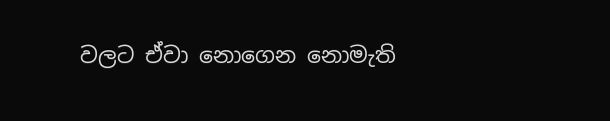වලට ඒවා නොගෙන නොමැති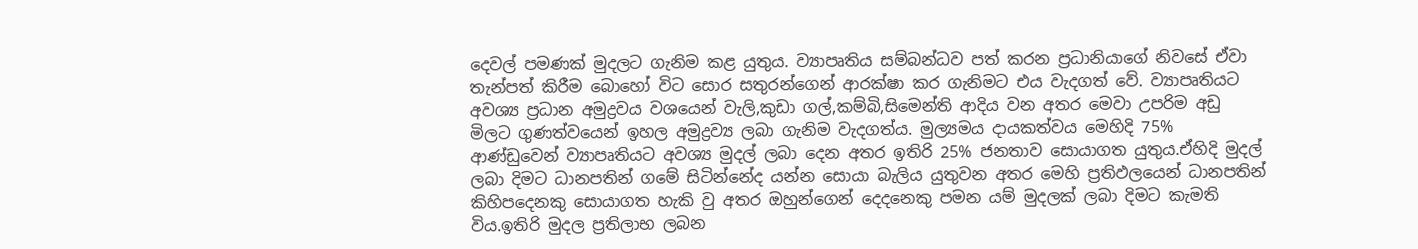දෙවල් පමණක් මුදලට ගැනිම කළ යුතුය. ව්‍යාපෘතිය සම්බන්ධව පත් කරන ප්‍රධානියාගේ නිවසේ ඒවා තැන්පත් කිරීම බොහෝ විට සොර සතුරන්ගෙන් ආරක්ෂා කර ගැනිමට එය වැදගත් වේ. ව්‍යාපෘතියට අවශ්‍ය ප්‍රධාන අමුද්‍රවය වශයෙන් වැලි,කුඩා ගල්,කම්බි,සිමෙන්ති ආදිය වන අතර මෙවා උපරිම අඩු මිලට ගුණත්වයෙන් ඉහල අමුද්‍රව්‍ය ලබා ගැනිම වැදගත්ය. මුල්‍යමය දායකත්වය මෙහිදි 75% ආණ්ඩුවෙන් ව්‍යාපෘතියට අවශ්‍ය මුදල් ලබා දෙන අතර ඉතිරි 25% ජනතාව සොයාගත යුතුය.ඒහිදි මුදල් ලබා දිමට ධානපතින් ගමේ සිටින්නේද යන්න සොයා බැලිය යුතුවන අතර මෙහි ප්‍රතිඵලයෙන් ධානපතින් කිහිපදෙනකු සොයාගත හැකි වු අතර ඔහුන්ගෙන් දෙදනෙකු පමන යම් මුදලක් ලබා දිමට කැමති විය.ඉතිරි මුදල ප්‍රතිලාභ ලබන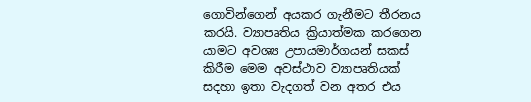ගොවින්ගෙන් අයකර ගැනීමට තීරනය කරයි. ව්‍යාපෘතිය ක්‍රියාත්මක කරගෙන යාමට අවශ්‍ය උපායමාර්ගයන් සකස් කිරීම මෙම අවස්ථාව ව්‍යාපෘතියක් සදහා ඉතා වැදගත් වන අතර එය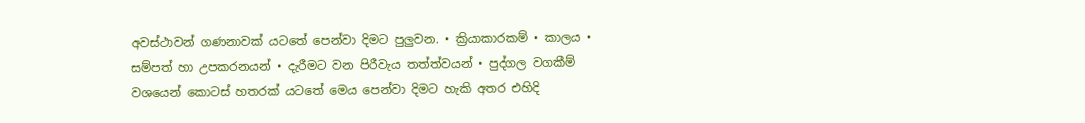අවස්ථාවන් ගණනාවක් යටතේ පෙන්වා දිමට පුලුවන. • ක්‍රියාකාරකම් • කාලය • සම්පත් හා උපකරනයන් • දැරීමට වන පිරීවැය තත්ත්වයන් • පුද්ගල වගකීම් වශයෙන් කොටස් හතරක් යටතේ මෙය පෙන්වා දිමට හැකි අතර එහිදි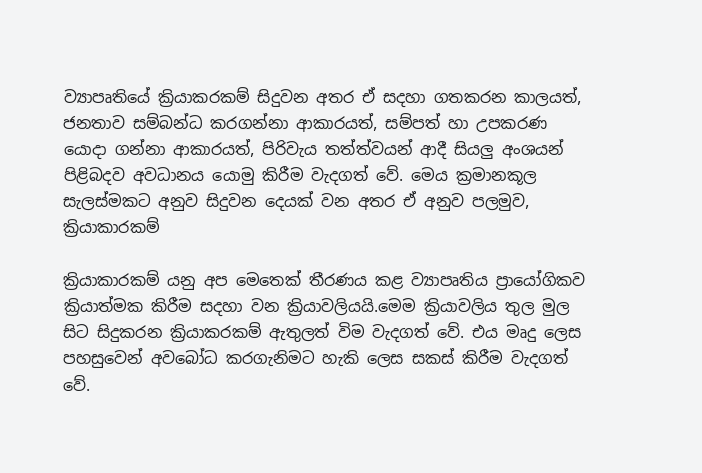ව්‍යාපෘතියේ ක්‍රියාකරකම් සිදුවන අතර ඒ සදහා ගතකරන කාලයත්, ජනතාව සම්බන්ධ කරගන්නා ආකාරයත්, සම්පත් හා උපකරණ යොදා ගන්නා ආකාරයත්, පිරිවැය තත්ත්වයන් ආදී සියලු අංශයන් පිළිබදව අවධානය යොමු කිරීම වැදගත් වේ. මෙය ක්‍රමානකූල සැලස්මකට අනුව සිදුවන දෙයක් වන අතර ඒ අනුව පලමුව, ක්‍රියාකාරකම්

ක්‍රියාකාරකම් යනු අප මෙතෙක් තීරණය කළ ව්‍යාපෘතිය ප්‍රායෝගිකව ක්‍රියාත්මක කිරීම සදහා වන ක්‍රියාවලියයි.මෙම ක්‍රියාවලිය තුල මුල සිට සිදුකරන ක්‍රියාකරකම් ඇතුලත් විම වැදගත් වේ. එය මෘදු ලෙස පහසුවෙන් අවබෝධ කරගැනිමට හැකි ලෙස සකස් කිරීම වැදගත් වේ.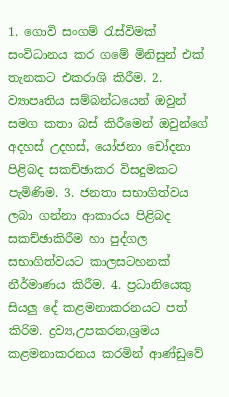1. ගොවි සංගම් රැස්විමක් සංවිධානය කර ගමේ මිනිසුන් එක් තැනකට එකරාශි කිරීම. 2. ව්‍යාපෘතිය සම්බන්ධයෙන් ඔවුන් සමග කතා බස් කිරීමෙන් ඔවුන්ගේ අදහස් උදහස්, යෝජනා චෝදනා පිළිබද සකච්ඡාකර විසදුමකට පැමිණිම. 3. ජනතා සභාගිත්වය ලබා ගන්නා ආකාරය පිළිබද සකච්ඡාකිරීම හා පුද්ගල සභාගිත්වයට කාලසටහනක් නීර්මාණය කිරීම. 4. ප්‍රධානියෙකු සියලු දේ කළමනාකරනයට පත් කිරිම. ද්‍රව්‍ය,උපකරන,ශ්‍රමය කළමනාකරනය කරමින් ආණ්ඩුවේ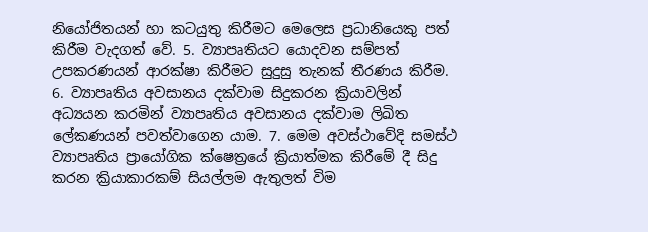නියෝජිතයන් හා කටයුතු කිරීමට මෙලෙස ප්‍රධානියෙකු පත් කිරීම වැදගත් වේ. 5. ව්‍යාපෘතියට යොදවන සම්පත් උපකරණයන් ආරක්ෂා කිරීමට සුදුසු තැනක් තීරණය කිරීම. 6. ව්‍යාපෘතිය අවසානය දක්වාම සිදුකරන ක්‍රියාවලින් අධ්‍යයන කරමින් ව්‍යාපෘතිය අවසානය දක්වාම ලිඛිත ලේකණයන් පවත්වාගෙන යාම. 7. මෙම අවස්ථාවේදි සමස්ථ ව්‍යාපෘතිය ප්‍රායෝගික ක්ෂෙත්‍රයේ ක්‍රියාත්මක කිරීමේ දී සිදු කරන ක්‍රියාකාරකම් සියල්ලම ඇතුලත් විම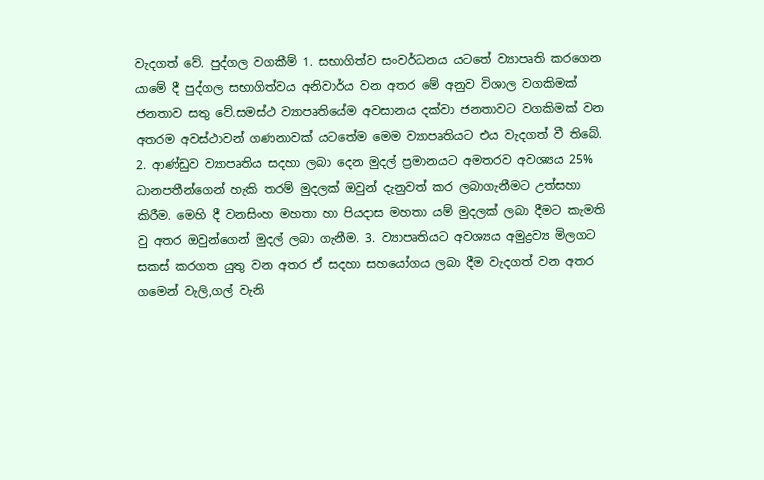වැදගත් වේ. පුද්ගල වගකීම් 1. සභාගිත්ව සංවර්ධනය යටතේ ව්‍යාපෘති කරගෙන යාමේ දී පුද්ගල සභාගිත්වය අනිවාර්ය වන අතර මේ අනුව විශාල වගකිමක් ජනතාව සතු වේ.සමස්ථ ව්‍යාපෘතියේම අවසානය දක්වා ජනතාවට වගකිමක් වන අතරම අවස්ථාවන් ගණනාවක් යටතේම මෙම ව්‍යාපෘතියට එය වැදගත් වී තිබේ. 2. ආණ්ඩුව ව්‍යාපෘතිය සදහා ලබා දෙන මුදල් ප්‍රමානයට අමතරව අවශ්‍යය 25% ධානපතීන්ගෙන් හැකි තරම් මුදලක් ඔවුන් දැනුවත් කර ලබාගැනීමට උත්සහා කිරීම. මෙහි දී වනසිංහ මහතා හා පියදාස මහතා යම් මුදලක් ලබා දීමට කැමති වු අතර ඔවුන්ගෙන් මුදල් ලබා ගැනීම. 3. ව්‍යාපෘතියට අවශ්‍යය අමුද්‍රව්‍ය මිලගට සකස් කරගත යුතු වන අතර ඒ සදහා සහයෝගය ලබා දීම වැදගත් වන අතර ගමෙන් වැලි,ගල් වැනි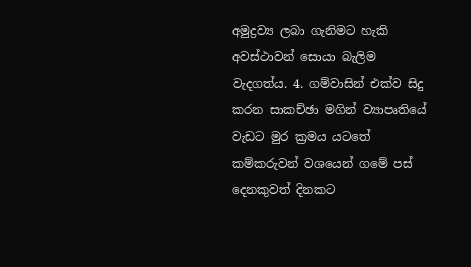අමුද්‍රව්‍ය ලබා ගැනිමට හැකි අවස්ථාවන් සොයා බැලිම වැදගත්ය. 4. ගම්වාසින් එක්ව සිදු කරන සාකච්ඡා මගින් ව්‍යාපෘතියේ වැඩට මුර ක්‍රමය යටතේ කම්කරුවන් වශයෙන් ගමේ පස් දෙනකුවත් දිනකට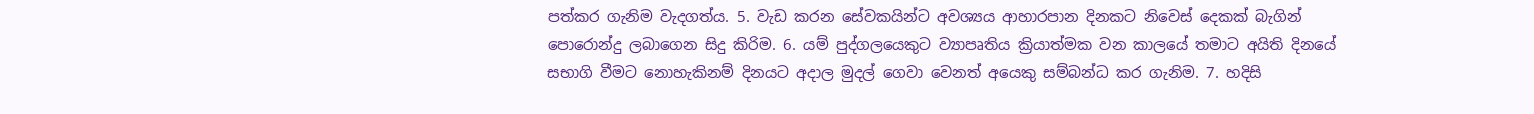පත්කර ගැනිම වැදගත්ය. 5. වැඩ කරන සේවකයින්ට අවශ්‍යය ආහාරපාන දිනකට නිවෙස් දෙකක් බැගින් පොරොන්දු ලබාගෙන සිදු කිරිම. 6. යම් පුද්ගලයෙකුට ව්‍යාපෘතිය ක්‍රියාත්මක වන කාලයේ තමාට අයිති දිනයේ සභාගි වීමට නොහැකිනම් දිනයට අදාල මුදල් ගෙවා වෙනත් අයෙකු සම්බන්ධ කර ගැනිම. 7. හදිසි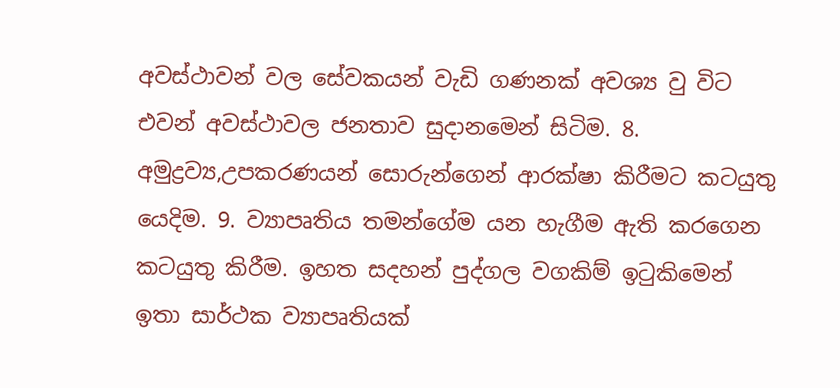අවස්ථාවන් වල සේවකයන් වැඩි ගණනක් අවශ්‍ය වු විට එවන් අවස්ථාවල ජනතාව සුදානමෙන් සිටිම. 8. අමුද්‍රව්‍ය,උපකරණයන් සොරුන්ගෙන් ආරක්ෂා කිරීමට කටයුතු යෙදිම. 9. ව්‍යාපෘතිය තමන්ගේම යන හැගීම ඇති කරගෙන කටයුතු කිරීම. ඉහත සදහන් පුද්ගල වගකිම් ඉටුකිමෙන් ඉතා සාර්ථක ව්‍යාපෘතියක්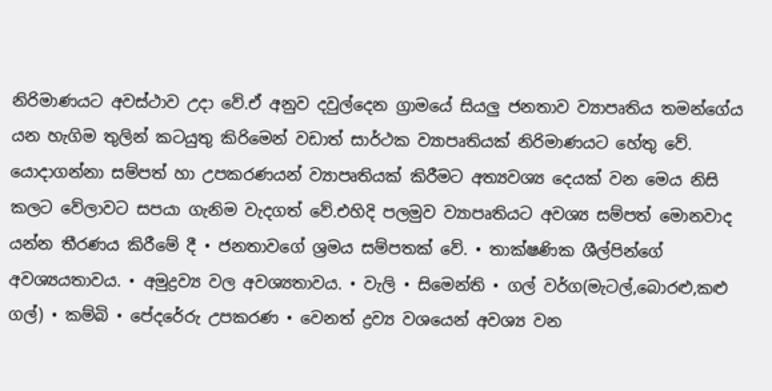නිරිමාණයට අවස්ථාව උදා වේ.ඒ අනුව දවුල්දෙන ග්‍රාමයේ සියලු ජනතාව ව්‍යාපෘතිය තමන්ගේය යන හැගිම තුලින් කටයුතු කිරිමෙන් වඩාත් සාර්ථක ව්‍යාපෘතියක් නිරිමාණයට හේතු වේ. යොදාගන්නා සම්පත් හා උපකරණයන් ව්‍යාපෘතියක් කිරීමට අත්‍යවශ්‍ය දෙයක් වන මෙය නිසි කලට වේලාවට සපයා ගැනිම වැදගත් වේ.එහිදි පලමුව ව්‍යාපෘතියට අවශ්‍ය සම්පත් මොනවාද යන්න තීරණය කිරීමේ දී • ජනතාවගේ ශ්‍රමය සම්පතක් වේ. • තාක්ෂණික ශීල්පින්ගේ අවශ්‍යයතාවය. • අමුද්‍රව්‍ය වල අවශ්‍යතාවය. • වැලි • සිමෙන්ති • ගල් වර්ග(මැටල්,බොරළු,කළු ගල්) • කම්බි • පේදරේරු උපකරණ • වෙනත් ද්‍රව්‍ය වශයෙන් අවශ්‍ය වන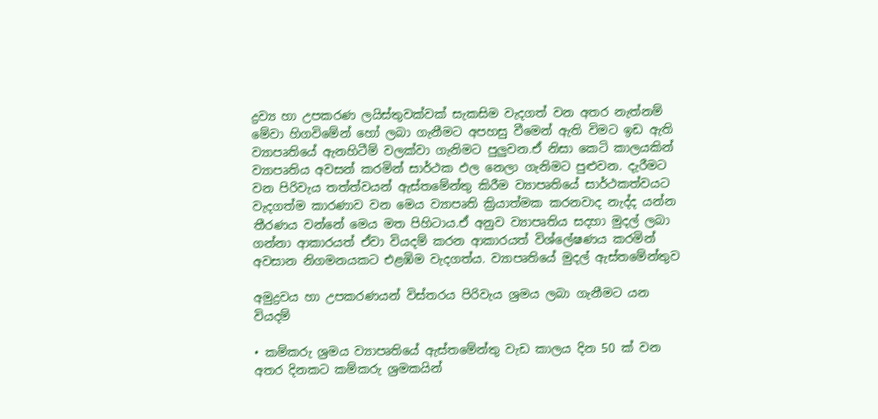ද්‍රව්‍ය හා උපකරණ ලයිස්තුවක්වක් සැකසිම වැදගත් වන අතර නැත්නම් මේවා හිගවිමේන් හෝ ලබා ගැනීමට අපහසු වීමෙන් ඇති විමට ඉඩ ඇති ව්‍යාපෘතියේ ඇනහිටීම් වලක්වා ගැනිමට පුලුවන.ඒ නිසා කෙටි කාලයකින් ව්‍යාපෘතිය අවසන් කරමින් සාර්ථක ඵල නෙලා ගැනිමට පුළුවන. දැරීමට වන පිරිවැය තත්ත්වයන් ඇස්තමේන්තු කිරීම ව්‍යාපෘතියේ සාර්ථකත්වයට වැදගත්ම කාරණාව වන මෙය ව්‍යාපෘති ක්‍රියාත්මක කරනවාද නැද්ද යන්න තීරණය වන්නේ මෙය මත පිහිටාය.ඒ අනුව ව්‍යාපෘතිය සදහා මුදල් ලබා ගන්නා ආකාරයත් ඒවා වියදම් කරන ආකාරයත් විශ්ලේෂණය කරමින් අවසාන නිගමනයකට එළඹිම වැදගත්ය. ව්‍යාපෘතියේ මුදල් ඇස්තමේන්තුව

අමුද්‍රවය හා උපකරණයන් විස්තරය පිරිවැය ශ්‍රමය ලබා ගැනීමට යන වියදම්

• කම්කරු ශ්‍රමය ව්‍යාපෘතියේ ඇස්තමේන්තු වැඩ කාලය දින 50 ක් වන අතර දිනකට කම්කරු ශ්‍රමකයින්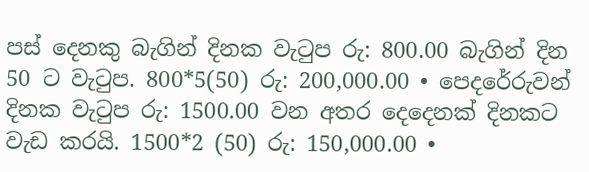පස් දෙනකු බැගින් දිනක වැටුප රු: 800.00 බැගින් දින 50 ට වැටුප. 800*5(50) රු: 200,000.00 • පෙදරේරුවන් දිනක වැටුප රු: 1500.00 වන අතර දෙදෙනක් දිනකට වැඩ කරයි. 1500*2 (50) රු: 150,000.00 •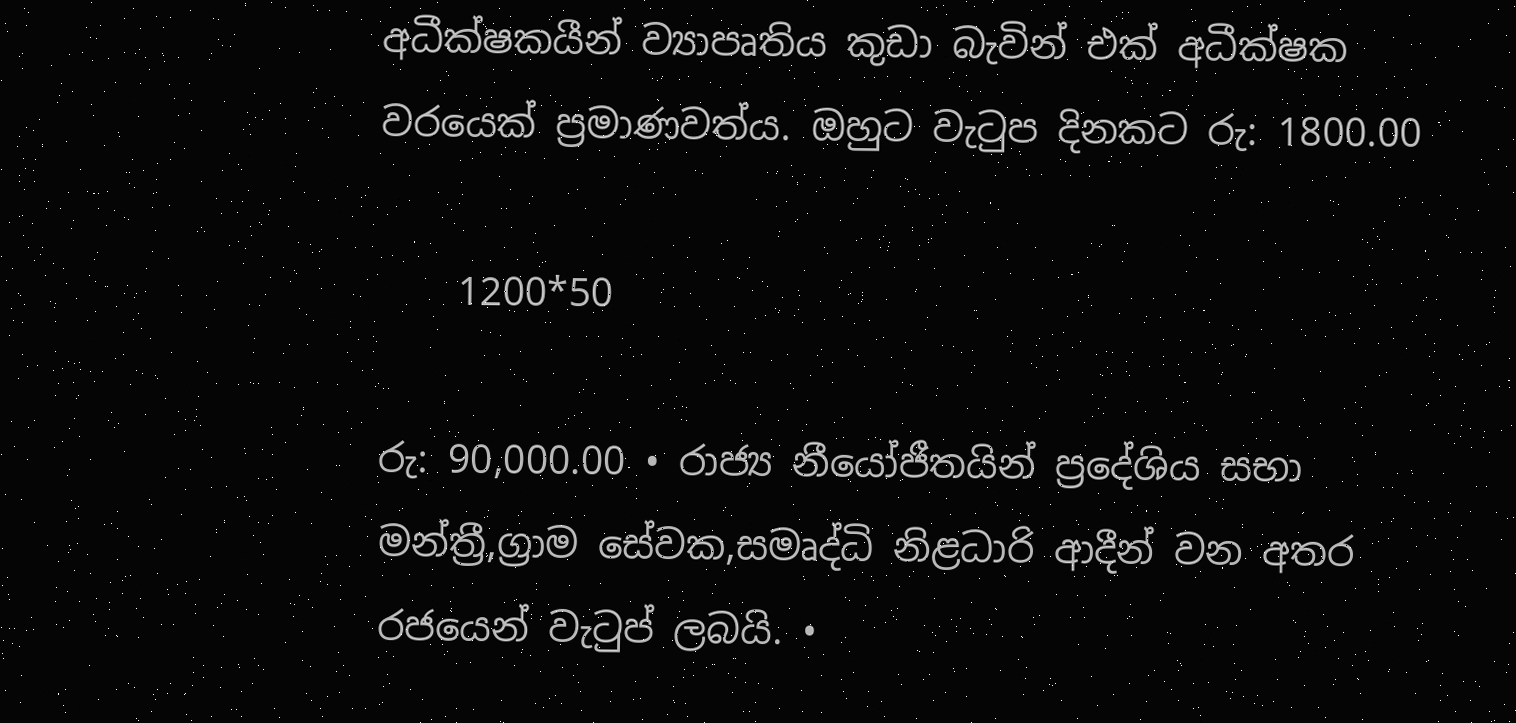අධීක්ෂකයීන් ව්‍යාපෘතිය කුඩා බැවින් එක් අධීක්ෂක වරයෙක් ප්‍රමාණවත්ය. ඔහුට වැටුප දිනකට රු: 1800.00

    1200*50

රු: 90,000.00 • රාජ්‍ය නීයෝජීතයින් ප්‍රදේශිය සභා මන්ත්‍රී,ග්‍රාම සේවක,සමෘද්ධි නිළධාරි ආදීන් වන අතර රජයෙන් වැටුප් ලබයි. •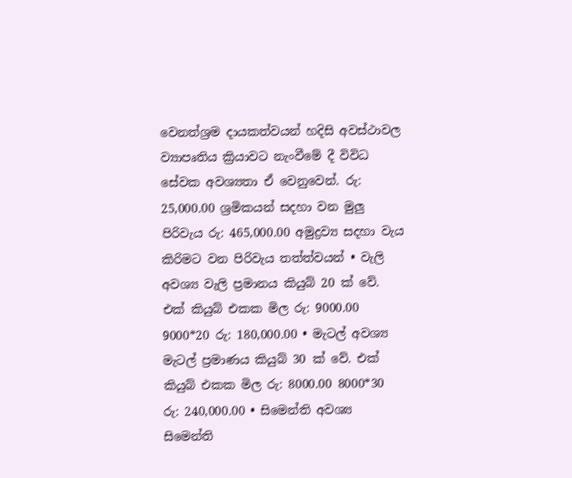වෙනත්ශ්‍රම දායකත්වයන් හදිසි අවස්ථාවල ව්‍යාපෘතිය ක්‍රියාවට නැංවීමේ දී විවිධ සේවක අවශ්‍යතා ඒ වෙනුවෙන්. රු: 25,000.00 ශ්‍රමිකයන් සදහා වන මුලු පිරිවැය රු: 465,000.00 අමුද්‍රව්‍ය සදහා වැය කිරිමට වන පිරිවැය තත්ත්වයන් • වැලි අවශ්‍ය වැලි ප්‍රමානය කියුබ් 20 ක් වේ. එක් කියුබ් එකක මිල රු: 9000.00 9000*20 රු: 180,000.00 • මැටල් අවශ්‍ය මැටල් ප්‍රමාණය කියුබ් 30 ක් වේ. එක් කියුබ් එකක මිල රු: 8000.00 8000*30 රු: 240,000.00 • සිමෙන්ති අවශ්‍ය සිමෙන්ති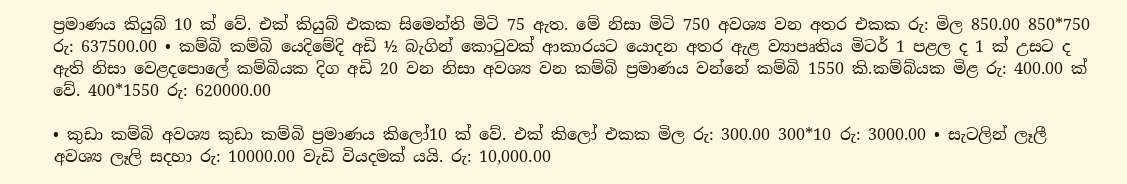ප්‍රමාණය කියුබ් 10 ක් වේ. එක් කියුබ් එකක සිමෙන්ති මිටි 75 ඇත. මේ නිසා මිටි 750 අවශ්‍ය වන අතර එකක රු: මිල 850.00 850*750 රු: 637500.00 • කම්බි කම්බි යෙදිමේදි අඩි ½ බැගින් කොටුවක් ආකාරයට යොදන අතර ඇළ ව්‍යාපෘතිය මිටර් 1 පළල ද 1 ක් උසට ද ඇති නිසා වෙළදපොලේ කම්බියක දිග අඩි 20 වන නිසා අවශ්‍ය වන කම්බි ප්‍රමාණය වන්නේ කම්බි 1550 කි.කම්බ්යක මිළ රු: 400.00 ක් වේ. 400*1550 රු: 620000.00

• කුඩා කම්බි අවශ්‍ය කුඩා කම්බි ප්‍රමාණය කිලෝ10 ක් වේ. එක් කිලෝ එකක මිල රු: 300.00 300*10 රු: 3000.00 • සැටලින් ලෑලී අවශ්‍ය ලෑලි සදහා රු: 10000.00 වැඩි වියදමක් යයි. රු: 10,000.00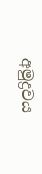අමුද්‍රවය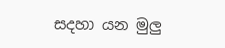සදහා යන මුලු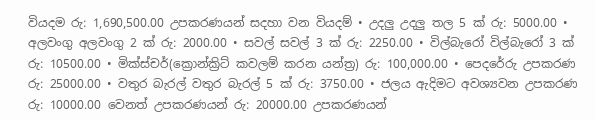වියදම රු: 1,690,500.00 උපකරණයන් සදහා වන වියදම් • උදලු උදලු තල 5 ක් රු: 5000.00 • අලවංගු අලවංගු 2 ක් රු: 2000.00 • සවල් සවල් 3 ක් රු: 2250.00 • විල්බැරෝ විල්බැරෝ 3 ක් රු: 10500.00 • මික්ස්චර්(ක්‍රොන්ක්‍රිට් කවලම් කරන යන්ත්‍ර) රු: 100,000.00 • පෙදරේරු උපකරණ රු: 25000.00 • වතුර බැරල් වතුර බැරල් 5 ක් රු: 3750.00 • ජලය ඇදිමට අවශ්‍යවන උපකරණ රු: 10000.00 වෙනත් උපකරණයන් රු: 20000.00 උපකරණයන්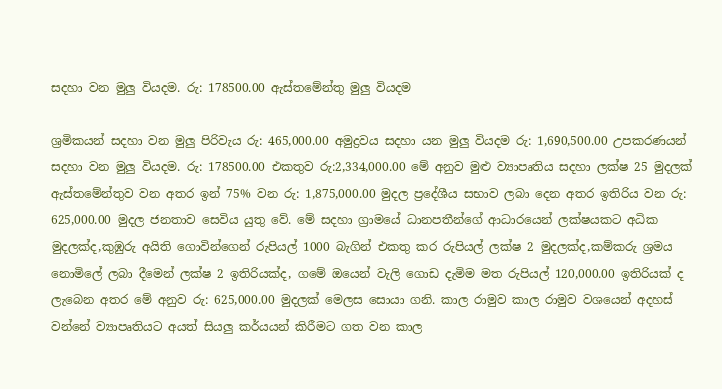සදහා වන මුලු වියදම. රු: 178500.00 ඇස්තමේන්තු මුලු වියදම

ශ්‍රමිකයන් සදහා වන මුලු පිරිවැය රු: 465,000.00 අමුද්‍රවය සදහා යන මුලු වියදම රු: 1,690,500.00 උපකරණයන් සදහා වන මුලු වියදම. රු: 178500.00 එකතුව රු:2,334,000.00 මේ අනුව මුළු ව්‍යාපෘතිය සදහා ලක්ෂ 25 මුදලක් ඇස්තමේන්තුව වන අතර ඉන් 75% වන රු: 1,875,000.00 මුදල ප්‍රදේශීය සභාව ලබා දෙන අතර ඉතිරිය වන රු: 625,000.00 මුදල ජනතාව සෙවිය යුතු වේ. මේ සදහා ග්‍රාමයේ ධානපතීන්ගේ ආධාරයෙන් ලක්ෂයකට අධික මුදලක්ද,කුඹුරු අයිති ගොවින්ගෙන් රුපියල් 1000 බැගින් එකතු කර රුපියල් ලක්ෂ 2 මුදලක්ද,කම්කරු ශ්‍රමය නොමිලේ ලබා දීමෙන් ලක්ෂ 2 ඉතිරියක්ද, ගමේ ඔයෙන් වැලි ගොඩ දැමිම මත රුපියල් 120,000.00 ඉතිරියක් ද ලැබෙන අතර මේ අනුව රු: 625,000.00 මුදලක් මෙලස සොයා ගනි. කාල රාමුව කාල රාමුව වශයෙන් අදහස් වන්නේ ව්‍යාපෘතියට අයත් සියලු කර්යයන් කිරීමට ගත වන කාල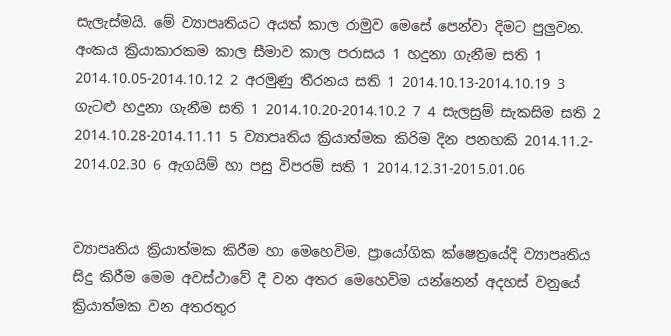සැලැස්මයි. මේ ව්‍යාපෘතියට අයත් කාල රාමුව මෙසේ පෙන්වා දිමට පුලුවන. අංකය ක්‍රියාකාරකම කාල සීමාව කාල පරාසය 1 හදුනා ගැනීම සති 1 2014.10.05-2014.10.12 2 අරමුණු තීරනය සති 1 2014.10.13-2014.10.19 3 ගැටළු හදුනා ගැනීම සති 1 2014.10.20-2014.10.2 7 4 සැලසුම් සැකසිම සති 2 2014.10.28-2014.11.11 5 ව්‍යාපෘතිය ක්‍රියාත්මක කිරිම දින පනහකි 2014.11.2- 2014.02.30 6 ඇගයිම් හා පසු විපරම් සති 1 2014.12.31-2015.01.06


ව්‍යාපෘතිය ක්‍රියාත්මක කිරීම හා මෙහෙවිම. ප්‍රායෝගික ක්ෂෙත්‍රයේදි ව්‍යාපෘතිය සිදු කිරීම මෙම අවස්ථාවේ දී වන අතර මෙහෙවිම යන්නෙන් අදහස් වනුයේ ක්‍රියාත්මක වන අතරතුර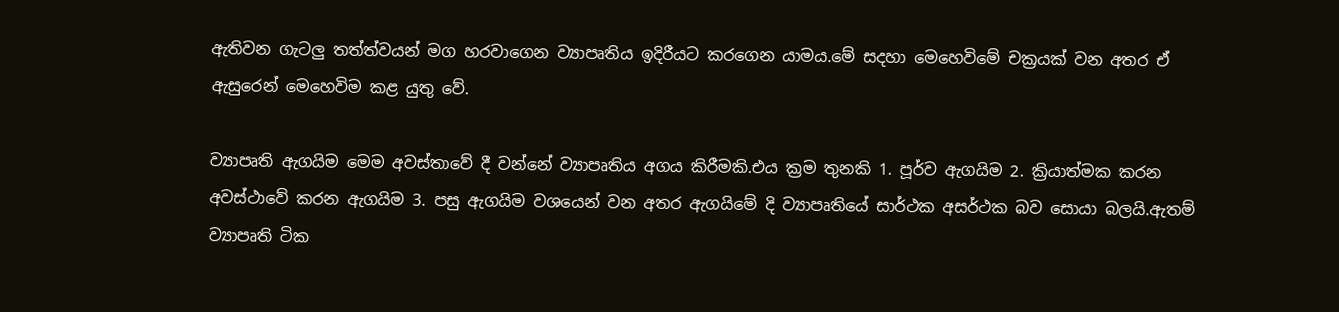ඇතිවන ගැටලු තත්ත්වයන් මග හරවාගෙන ව්‍යාපෘතිය ඉදිරීයට කරගෙන යාමය.මේ සදහා මෙහෙවිමේ චක්‍රයක් වන අතර ඒ ඇසුරෙන් මෙහෙවිම කළ යුතු වේ.

ව්‍යාපෘති ඇගයිම මෙම අවස්තාවේ දී වන්නේ ව්‍යාපෘතිය අගය කිරීමකි.එය ක්‍රම තුනකි 1. පූර්ව ඇගයිම 2. ක්‍රියාත්මක කරන අවස්ථාවේ කරන ඇගයිම 3. පසු ඇගයිම වශයෙන් වන අතර ඇගයිමේ දි ව්‍යාපෘතියේ සාර්ථක අසර්ථක බව සොයා බලයි.ඇතම් ව්‍යාපෘති ටික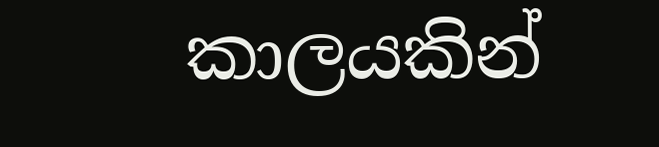කාලයකින්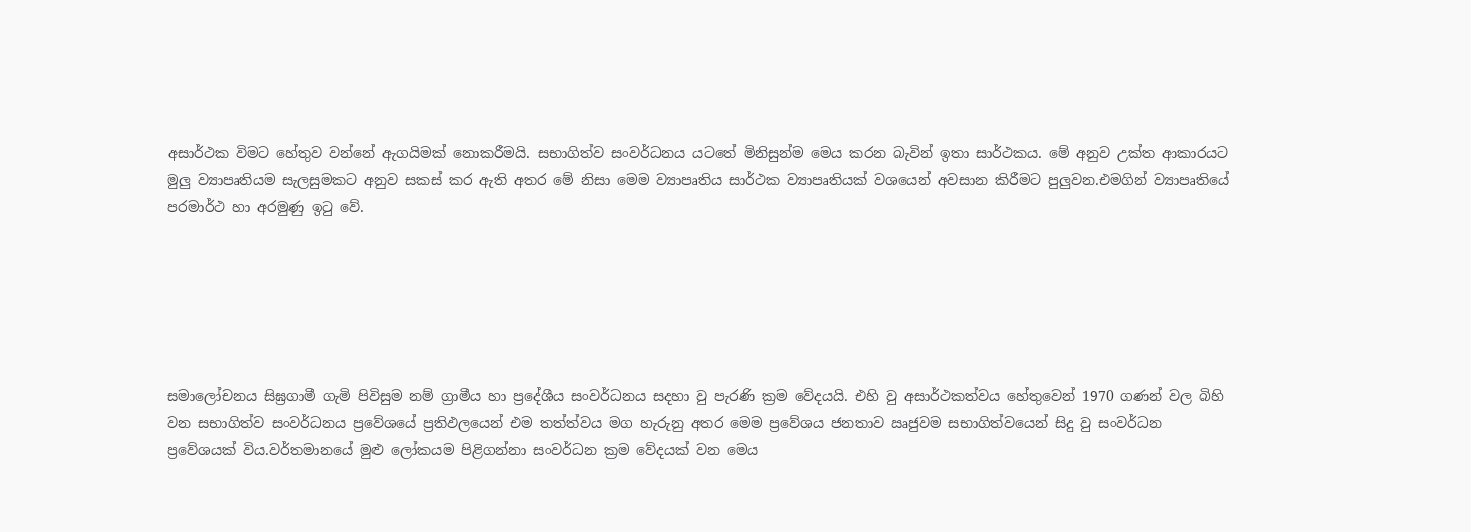අසාර්ථක විමට හේතුව වන්නේ ඇගයිමක් නොකරීමයි. සභාගිත්ව සංවර්ධනය යටතේ මිනිසුන්ම මෙය කරන බැවින් ඉතා සාර්ථකය. මේ අනුව උක්ත ආකාරයට මුලු ව්‍යාපෘතියම සැලසුමකට අනුව සකස් කර ඇති අතර මේ නිසා මෙම ව්‍යාපෘතිය සාර්ථක ව්‍යාපෘතියක් වශයෙන් අවසාන කිරීමට පුලුවන.එමගින් ව්‍යාපෘතියේ පරමාර්ථ හා අරමුණු ඉටු වේ.






සමාලෝචනය සිඝ්‍රගාමී ගැමි පිවිසුම නම් ග්‍රාමීය හා ප්‍රදේශීය සංවර්ධනය සදහා වු පැරණි ක්‍රම වේදයයි. එහි වු අසාර්ථකත්වය හේතුවෙන් 1970 ගණන් වල බිහි වන සභාගිත්ව සංවර්ධනය ප්‍රවේශයේ ප්‍රතිඵලයෙන් එම තත්ත්වය මග හැරුනු අතර මෙම ප්‍රවේශය ජනතාව ඍජුවම සභාගිත්වයෙන් සිදු වු සංවර්ධන ප්‍රවේශයක් විය.වර්තමානයේ මුළු ලෝකයම පිළිගන්නා සංවර්ධන ක්‍රම වේදයක් වන මෙය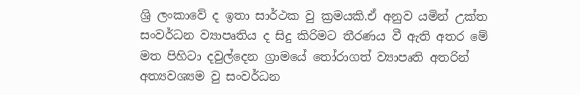ශ්‍රි ලංකාවේ ද ඉතා සාර්ථක වු ක්‍රමයකි.ඒ අනුව යමින් උක්ත සංවර්ධන ව්‍යාපෘතිය ද සිදු කිරිමට තීරණය වී ඇති අතර මේ මත පිහිටා දවුල්දෙන ග්‍රාමයේ තෝරාගත් ව්‍යාපෘති අතරින් අත්‍යවශ්‍යම වු සංවර්ධන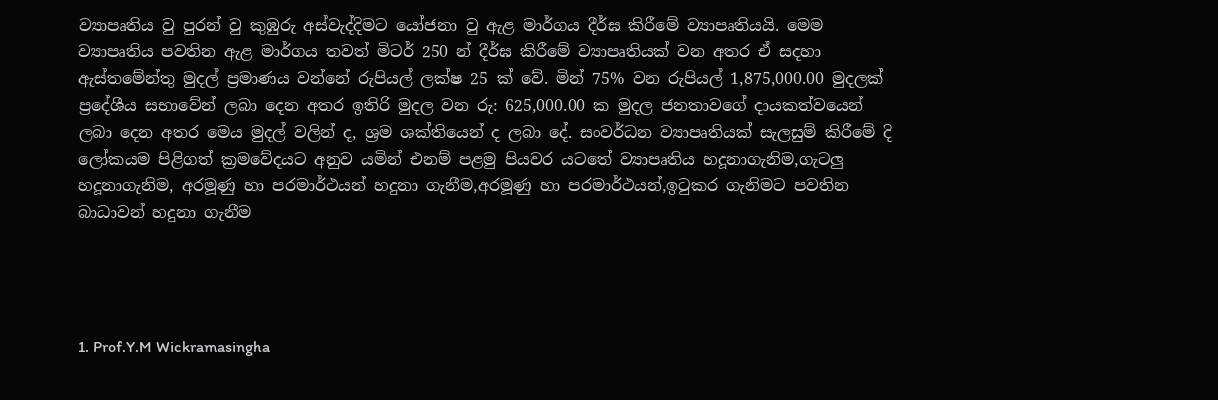ව්‍යාපෘතිය වු පුරන් වු කුඹුරු අස්වැද්දිමට යෝජනා වු ඇළ මාර්ගය දීර්ඝ කිරීමේ ව්‍යාපෘතියයි. මෙම ව්‍යාපෘතිය පවතින ඇළ මාර්ගය තවත් මිටර් 250 න් දීර්ඝ කිරීමේ ව්‍යාපෘතියක් වන අතර ඒ සදහා ඇස්තමේන්තු මුදල් ප්‍රමාණය වන්නේ රුපියල් ලක්ෂ 25 ක් වේ. මින් 75% වන රුපියල් 1,875,000.00 මුදලක් ප්‍රදේශීය සභාවේන් ලබා දෙන අතර ඉතිරි මුදල වන රු: 625,000.00 ක මුදල ජනතාවගේ දායකත්වයෙන් ලබා දෙන අතර මෙය මුදල් වලින් ද, ශ්‍රම ශක්තියෙන් ද ලබා දේ. සංවර්ධන ව්‍යාපෘතියක් සැලසුම් කිරීමේ දි ලෝකයම පිළිගත් ක්‍රමවේදයට අනුව යමින් එනම් පළමු පියවර යටතේ ව්‍යාපෘතිය හදූනාගැනිම,ගැටලු හදූනාගැනිම, අරමූණු හා පරමාර්ථයන් හදුනා ගැනීම,අරමූණු හා පරමාර්ථයන්,ඉටුකර ගැනිමට පවතින බාධාවන් හදුනා ගැනීම




1. Prof.Y.M Wickramasingha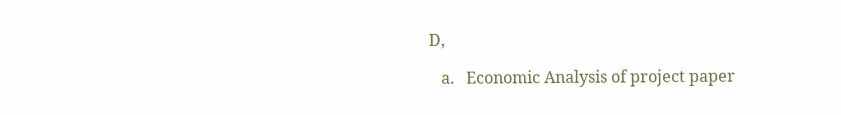D,

   a.   Economic Analysis of project paper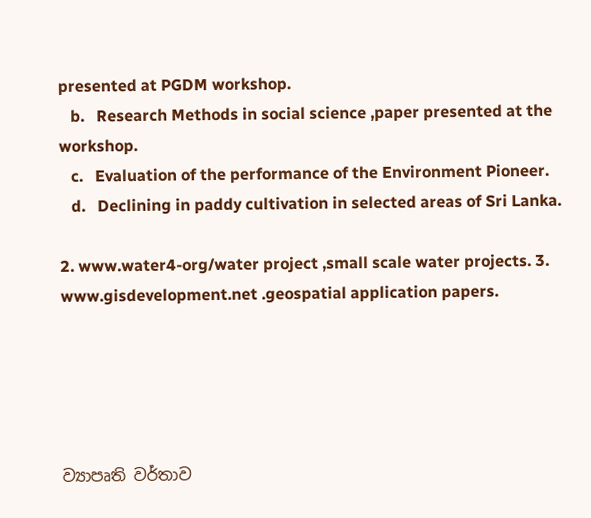presented at PGDM workshop.
   b.   Research Methods in social science ,paper presented at the workshop.
   c.   Evaluation of the performance of the Environment Pioneer.
   d.   Declining in paddy cultivation in selected areas of Sri Lanka.

2. www.water4-org/water project ,small scale water projects. 3. www.gisdevelopment.net .geospatial application papers.





ව්‍යාපෘති වර්තාව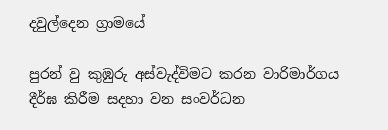දවුල්දෙන ග්‍රාමයේ

පුරන් වු කුඹුරු අස්වැද්විමට කරන වාරිමාර්ගය දීර්ඝ කිරීම සදහා වන සංවර්ධන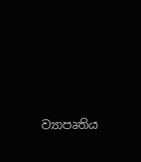ව්‍යාපෘතිය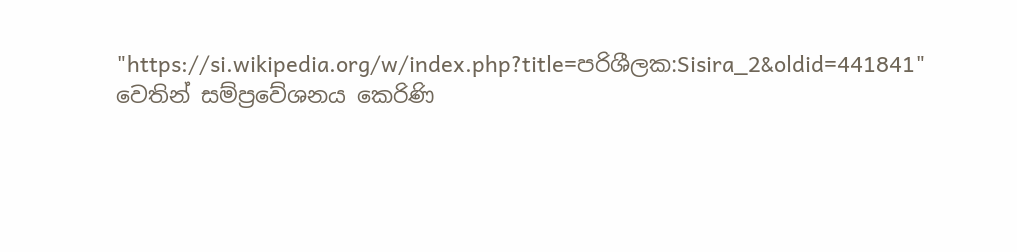"https://si.wikipedia.org/w/index.php?title=පරිශීලක:Sisira_2&oldid=441841" වෙතින් සම්ප්‍රවේශනය කෙරිණි